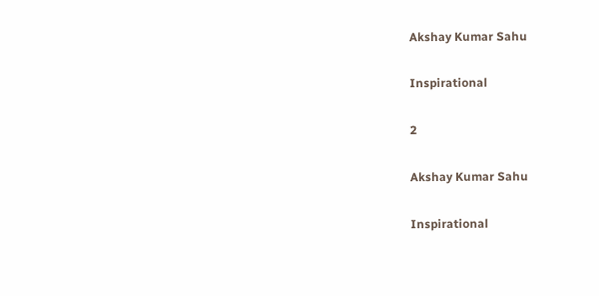Akshay Kumar Sahu

Inspirational

2

Akshay Kumar Sahu

Inspirational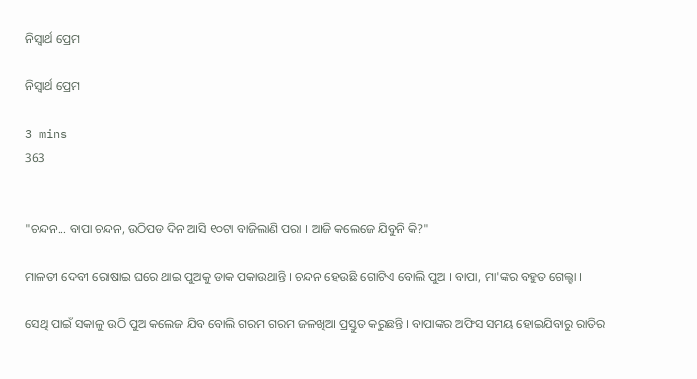ନିସ୍ଵାର୍ଥ ପ୍ରେମ

ନିସ୍ଵାର୍ଥ ପ୍ରେମ

3 mins
363


"ଚନ୍ଦନ... ବାପା ଚନ୍ଦନ, ଉଠିପଡ ଦିନ ଆସି ୧୦ଟା ବାଜିଲାଣି ପରା । ଆଜି କଲେଜେ ଯିବୁନି କି?"

ମାଳତୀ ଦେବୀ ରୋଷାଇ ଘରେ ଥାଇ ପୁଅକୁ ଡାକ ପକାଉଥାନ୍ତି । ଚନ୍ଦନ ହେଉଛି ଗୋଟିଏ ବୋଲି ପୁଅ । ବାପା, ମା'ଙ୍କର ବହୁତ ଗେଲ୍ହା ।

ସେଥି ପାଇଁ ସକାଳୁ ଉଠି ପୁଅ କଲେଜ ଯିବ ବୋଲି ଗରମ ଗରମ ଜଳଖିଆ ପ୍ରସ୍ତୁତ କରୁଛନ୍ତି । ବାପାଙ୍କର ଅଫିସ ସମୟ ହୋଇଯିବାରୁ ରାତିର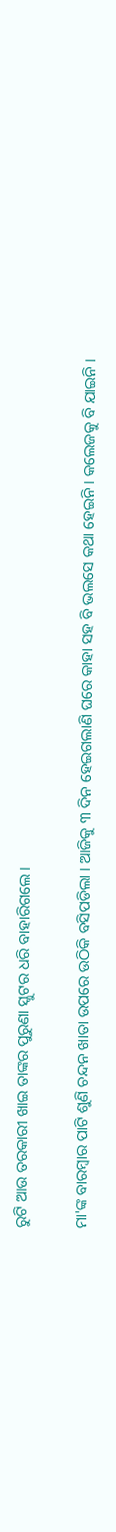ରୁଟି ଆଉ ତରକାରୀ ଖାଇ ତାଙ୍କର ପୁରୁଣା ସ୍କୁଟର ଧରି ବାହାରିଗଲେ ।

ମା'ଙ୍କ ବାରମ୍ବାର ପାଟି ଶୁଣି ଚନ୍ଦନ ଖାତା ଉପରେ ଉଠିକି ବସିପଡିଲା । ଆଜିକୁ ୩ ଦିନ ହେଇଗଲାଣି ଘରେ କାହା ସହ ବି ଭଲସେ କଥା ହେଇନି । କଲେଜକୁ ବି ଯାଇନି ।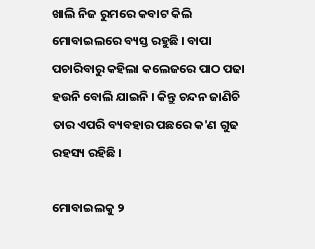ଖାଲି ନିଜ ରୁମରେ କବାଟ କିଲି ମୋବାଇଲରେ ବ୍ୟସ୍ତ ରହୁଛି । ବାପା ପଚାରିବାରୁ କହିଲା କଲେଜରେ ପାଠ ପଢା ହଉନି ବୋଲି ଯାଇନି । କିନ୍ତୁ ଚନ୍ଦନ ଜାଣିଚି ତାର ଏପରି ବ୍ୟବହାର ପଛରେ କ'ଣ ଗୁଢ ରହସ୍ୟ ରହିଛି ।

ମୋବାଇଲକୁ ୨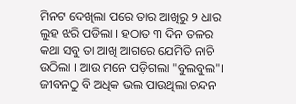ମିନଟ ଦେଖିଲା ପରେ ତାର ଆଖିରୁ ୨ ଧାର ଲୁହ ଝରି ପଡିଲା । ହଠାତ ୩ ଦିନ ତଳର କଥା ସବୁ ତା ଆଖି ଆଗରେ ଯେମିତି ନାଚି ଉଠିଲା । ଆଉ ମନେ ପଡ଼ିଗଲା "ବୁଲବୁଲ"। ଜୀବନଠୁ ବି ଅଧିକ ଭଲ ପାଉଥିଲା ଚନ୍ଦନ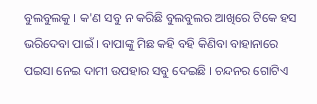ବୁଲବୁଲକୁ । କ'ଣ ସବୁ ନ କରିଛି ବୁଲବୁଲର ଆଖିରେ ଟିକେ ହସ ଭରିଦେବା ପାଇଁ । ବାପାଙ୍କୁ ମିଛ କହି ବହି କିଣିବା ବାହାନାରେ ପଇସା ନେଇ ଦାମୀ ଉପହାର ସବୁ ଦେଇଛି । ଚନ୍ଦନର ଗୋଟିଏ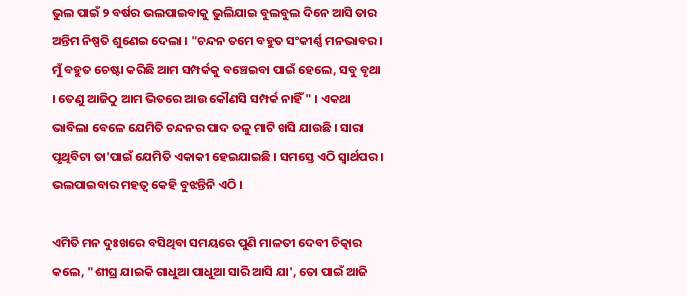ଭୁଲ ପାଇଁ ୨ ବର୍ଷର ଭଲପାଇବାକୁ ଭୁଲିଯାଇ ବୁଲବୁଲ ଦିନେ ଆସି ତାର ଅନ୍ତିମ ନିଷ୍ପତି ଶୁଣେଇ ଦେଲା । "ଚନ୍ଦନ ତମେ ବହୁତ ସଂକୀର୍ଣ୍ଣ ମନଭାବର । ମୁଁ ବହୁତ ଚେଷ୍ଟା କରିଛି ଆମ ସମ୍ପର୍କକୁ ବଞ୍ଚେଇବା ପାଇଁ ହେଲେ, ସବୁ ବୃଥା । ତେଣୁ ଆଜିଠୁ ଆମ ଭିତରେ ଆଉ କୌଣସି ସମ୍ପର୍କ ନାହିଁ " । ଏକଥା ଭାବିଲା ବେଳେ ଯେମିତି ଚନ୍ଦନର ପାଦ ତଳୁ ମାଟି ଖସି ଯାଉଛି । ସାରା ପୃଥିବିଟା ତା'ପାଇଁ ଯେମିତି ଏକାକୀ ହେଇଯାଇଛି । ସମସ୍ତେ ଏଠି ସ୍ୱାର୍ଥପର । ଭଲପାଇବାର ମହତ୍ୱ କେହି ବୁଝନ୍ତିନି ଏଠି ।

ଏମିତି ମନ ଦୁଃଖରେ ବସିଥିବା ସମୟରେ ପୁଣି ମାଳତୀ ଦେବୀ ଚିତ୍କାର କଲେ, "ଶୀଘ୍ର ଯାଇକି ଗାଧୁଆ ପାଧୁଆ ସାରି ଆସି ଯା', ତୋ ପାଇଁ ଆଜି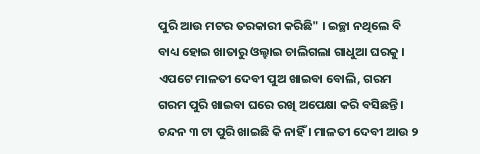ପୁରି ଆଉ ମଟର ତରକାରୀ କରିଛି" । ଇଚ୍ଛା ନଥିଲେ ବି ବାଧ୍ୟ ହୋଇ ଖାତାରୁ ଓଲ୍ହାଇ ଚାଲିଗଲା ଗାଧୁଆ ଘରକୁ । ଏପଟେ ମାଳତୀ ଦେବୀ ପୁଅ ଖାଇବା ବୋଲି, ଗରମ ଗରମ ପୁରି ଖାଇବା ଘରେ ରଖି ଅପେକ୍ଷା କରି ବସିଛନ୍ତି । ଚନ୍ଦନ ୩ ଟା ପୁରି ଖାଇଛି କି ନାହିଁ । ମାଳତୀ ଦେବୀ ଆଉ ୨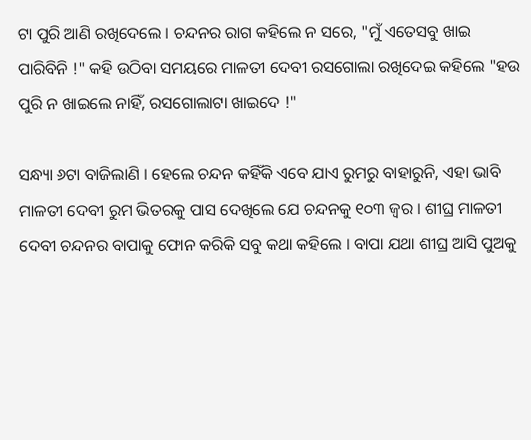ଟା ପୁରି ଆଣି ରଖିଦେଲେ । ଚନ୍ଦନର ରାଗ କହିଲେ ନ ସରେ, "ମୁଁ ଏତେସବୁ ଖାଇ ପାରିବିନି !" କହି ଉଠିବା ସମୟରେ ମାଳତୀ ଦେବୀ ରସଗୋଲା ରଖିଦେଇ କହିଲେ "ହଉ ପୁରି ନ ଖାଇଲେ ନାହିଁ, ରସଗୋଲାଟା ଖାଇଦେ !"

ସନ୍ଧ୍ୟା ୬ଟା ବାଜିଲାଣି । ହେଲେ ଚନ୍ଦନ କହିଁକି ଏବେ ଯାଏ ରୁମରୁ ବାହାରୁନି, ଏହା ଭାବି ମାଳତୀ ଦେବୀ ରୁମ ଭିତରକୁ ପାସ ଦେଖିଲେ ଯେ ଚନ୍ଦନକୁ ୧୦୩ ଜ୍ୱର । ଶୀଘ୍ର ମାଳତୀ ଦେବୀ ଚନ୍ଦନର ବାପାକୁ ଫୋନ କରିକି ସବୁ କଥା କହିଲେ । ବାପା ଯଥା ଶୀଘ୍ର ଆସି ପୁଅକୁ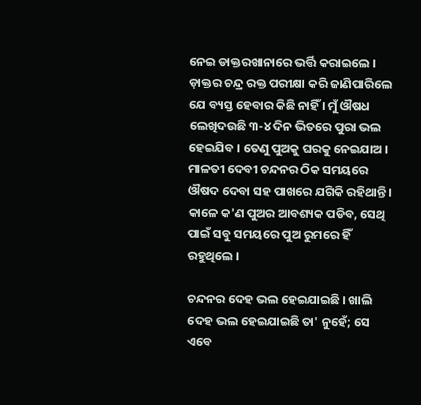ନେଇ ଡାକ୍ତରଖାନାରେ ଭର୍ତ୍ତି କରାଇଲେ । ଡ଼ାକ୍ତର ଚନ୍ଦ୍ର ରକ୍ତ ପରୀକ୍ଷା କରି ଜାଣିପାରିଲେ ଯେ ବ୍ୟସ୍ତ ହେବାର କିଛି ନାହିଁ । ମୁଁ ଔଷଧ ଲେଖିଦଉଛି ୩-୪ ଦିନ ଭିତରେ ପୁରା ଭଲ ହେଇଯିବ । ତେଣୁ ପୁଅକୁ ଘରକୁ ନେଇଯାଅ । ମାଳତୀ ଦେବୀ ଚନ୍ଦନର ଠିକ ସମୟରେ ଔଷଦ ଦେବା ସହ ପାଖରେ ଯଗିକି ରହିଥାନ୍ତି । କାଳେ କ'ଣ ପୁଅର ଆବଶ୍ୟକ ପଡିବ, ସେଥି ପାଇଁ ସବୁ ସମୟରେ ପୁଅ ରୁମରେ ହିଁ ରହୁଥିଲେ ।

ଚନ୍ଦନର ଦେହ ଭଲ ହେଇଯାଇଛି । ଖାଲି ଦେହ ଭଲ ହେଇଯାଇଛି ତା' ନୁହେଁ; ସେ ଏବେ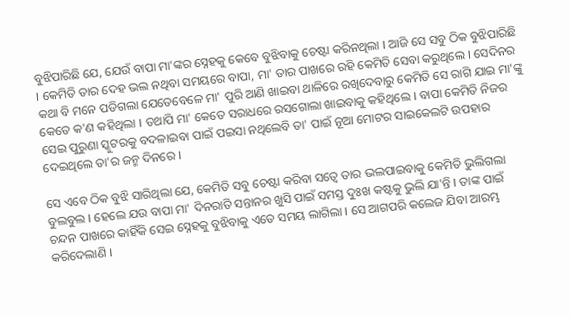ବୁଝିପାରିଛି ଯେ, ଯେଉଁ ବାପା ମା'ଙ୍କର ସ୍ନେହକୁ କେବେ ବୁଝିବାକୁ ଚେଷ୍ଟା କରିନଥିଲା । ଆଜି ସେ ସବୁ ଠିକ ବୁଝିପାରିଛି । କେମିତି ତାର ଦେହ ଭଲ ନଥିବା ସମୟରେ ବାପା, ମା' ତାର ପାଖରେ ରହି କେମିତି ସେବା କରୁଥିଲେ । ସେଦିନର କଥା ବି ମନେ ପଡିଗଲା ଯେତେବେଳେ ମା' ପୁରି ଆଣି ଖାଇବା ଥାଳିରେ ରଖିଦେବାରୁ କେମିତି ସେ ରାଗି ଯାଇ ମା'ଙ୍କୁ କେତେ କ'ଣ କହିଥିଲା । ତଥାପି ମା' କେତେ ସରାଧରେ ରସଗୋଲା ଖାଇବାକୁ କହିଥିଲେ । ବାପା କେମିତି ନିଜର ସେଇ ପୁରୁଣା ସ୍କୁଟରକୁ ବଦଳାଇବା ପାଇଁ ପଇସା ନଥିଲେବି ତା' ପାଇଁ ନୂଆ ମୋଟର ସାଇକେଲଟି ଉପହାର ଦେଇଥିଲେ ତା'ର ଜନ୍ମ ଦିନରେ ।

ସେ ଏବେ ଠିକ ବୁଝି ସାରିଥିଲା ଯେ, କେମିତି ସବୁ ଚେଷ୍ଟା କରିବା ସତ୍ୱେ ତାର ଭଲପାଇବାକୁ କେମିତି ଭୁଲିଗଲା ବୁଲବୁଲ । ହେଲେ ଯଉ ବାପା ମା' ଦିନରାତି ସନ୍ତାନର ଖୁସି ପାଇଁ ସମସ୍ତ ଦୁଃଖ କଷ୍ଟକୁ ଭୁଲି ଯା'ନ୍ତି । ତାଙ୍କ ପାଇଁ ଚନ୍ଦନ ପାଖରେ କାହିଁକି ସେଇ ସ୍ନେହକୁ ବୁଝିବାକୁ ଏତେ ସମୟ ଲାଗିଲା । ସେ ଆଗପରି କଲେଜ ଯିବା ଆରମ୍ଭ କରିଦେଲାଣି ।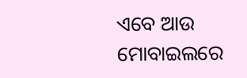ଏବେ ଆଉ ମୋବାଇଲରେ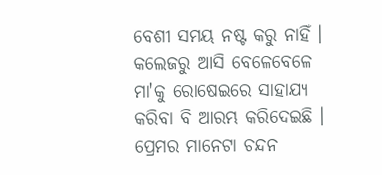ବେଶୀ ସମୟ ନଷ୍ଟ କରୁ ନାହିଁ । କଲେଜରୁ ଆସି ବେଳେବେଳେ ମା'କୁ ରୋଷେଇରେ ସାହାଯ୍ୟ କରିବା ବି ଆରମ୍ଭ କରିଦେଇଛି । ପ୍ରେମର ମାନେଟା ଚନ୍ଦନ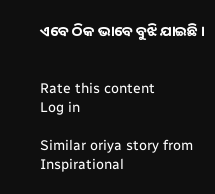ଏବେ ଠିକ ଭାବେ ବୁଝି ଯାଇଛି ।


Rate this content
Log in

Similar oriya story from Inspirational